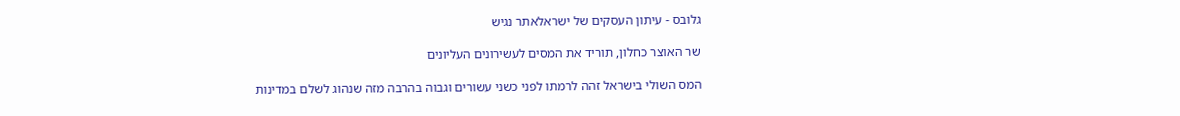גלובס - עיתון העסקים של ישראלאתר נגיש

שר האוצר כחלון, תוריד את המסים לעשירונים העליונים

המס השולי בישראל זהה לרמתו לפני כשני עשורים וגבוה בהרבה מזה שנהוג לשלם במדינות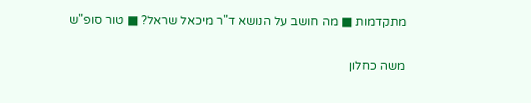מתקדמות ■ מה חושב על הנושא ד"ר מיכאל שראל? ■ טור סופ"ש

משה כחלון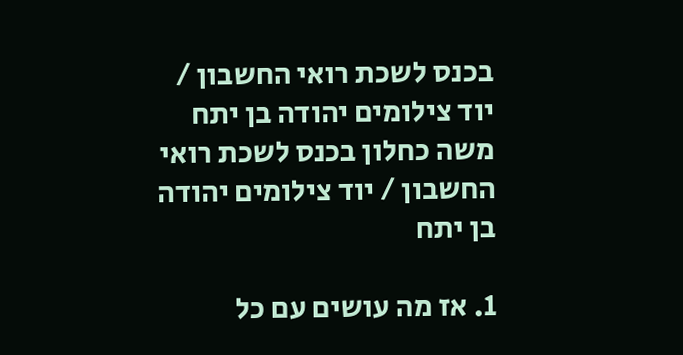בכנס לשכת רואי החשבון / יוד צילומים יהודה בן יתח
משה כחלון בכנס לשכת רואי החשבון / יוד צילומים יהודה בן יתח

1. אז מה עושים עם כל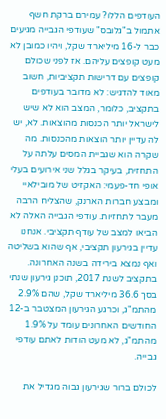העודפים הללו? עמירם ברקת חשף אתמול ב"גלובס" שעודפי הגבייה מגיעים כבר ל-16 מיליארד שקל, ויהיו כמובן לא מעט קופצים עליהם. אז לפני שכולם קופצים עם דרישות תקציביות, חשוב מאוד להדגיש: לא מדובר בעודפים בתקציב, כלומר, המצב הוא לא שיש לישראל יותר הכנסות מהוצאות. לא, יש לה עדיין יותר הוצאות מהכנסות. מה שקרה הוא שגביית המסים עלתה על התחזית, בעיקר בגלל שני אירועים בעלי אופי חד-פעמי: האקזיט של מובילאיי ומבצע חברות הארנק, שהצליח הרבה מעבר לתחזיות. עודפי הגבייה האלה לא הביאו למצב של עודף תקציבי. אנחנו עדיין בגירעון תקציבי, אף שהוא בשליטה ואף נמצא בירידה בשנה האחרונה. בתקציב לשנת 2017, תוכנן גירעון שנתי בסך 36.6 מיליארד שקל, שהם 2.9% מהתמ"ג, וכרגע הגירעון המצטבר ב-12 החודשים האחרונים עומד על 1.9% מהתמ"ג, לא מעט הודות לאתם עודפי גבייה.

לכולם ברור שגירעון גבוה מגדיל את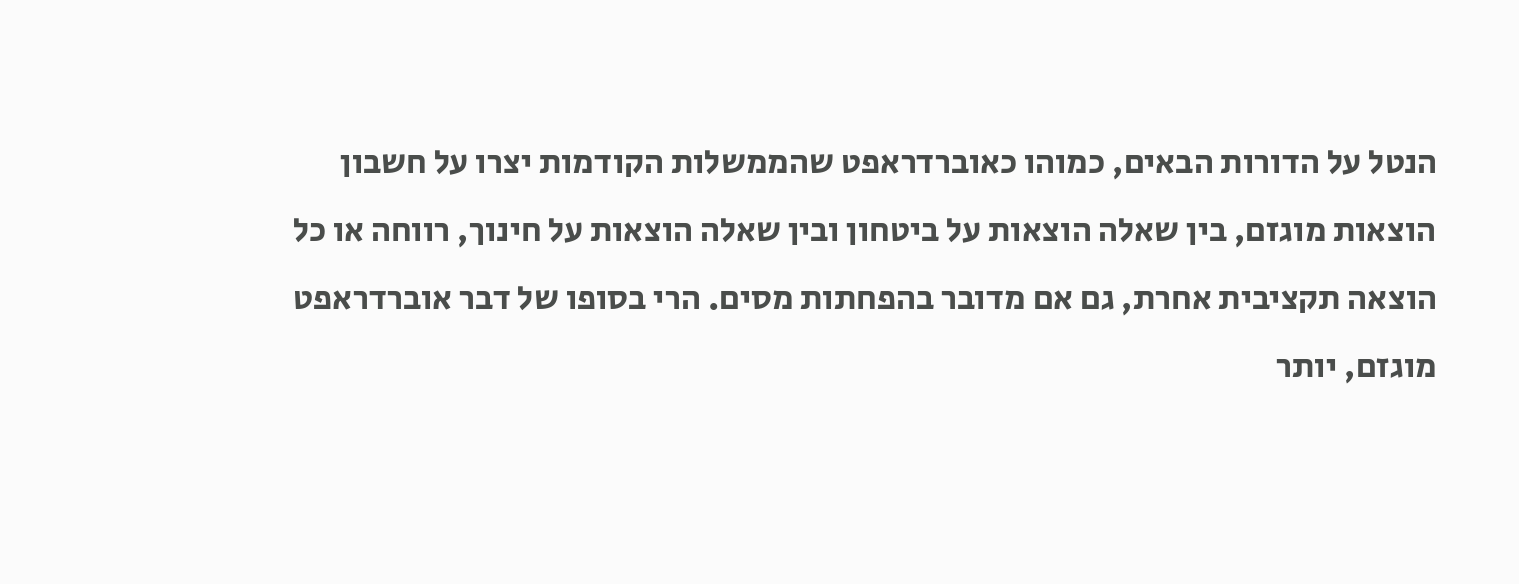הנטל על הדורות הבאים, כמוהו כאוברדראפט שהממשלות הקודמות יצרו על חשבון הוצאות מוגזם, בין שאלה הוצאות על ביטחון ובין שאלה הוצאות על חינוך, רווחה או כל הוצאה תקציבית אחרת, גם אם מדובר בהפחתות מסים. הרי בסופו של דבר אוברדראפט מוגזם, יותר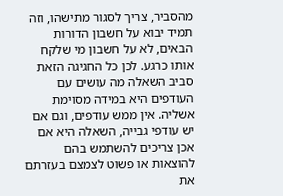מהסביר, צריך לסגור מתישהו, וזה תמיד יבוא על חשבון הדורות הבאים, לא על חשבון מי שלקח אותו כרגע. לכן כל החגיגה הזאת סביב השאלה מה עושים עם העודפים היא במידה מסוימת אשליה. אין ממש עודפים, וגם אם יש עודפי גבייה, השאלה היא אם אכן צריכים להשתמש בהם להוצאות או פשוט לצמצם בעזרתם את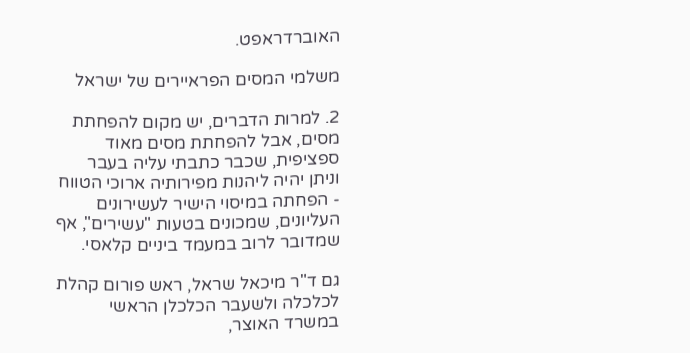האוברדראפט.

משלמי המסים הפראיירים של ישראל

2. למרות הדברים, יש מקום להפחתת מסים, אבל להפחתת מסים מאוד ספציפית, שכבר כתבתי עליה בעבר וניתן יהיה ליהנות מפירותיה ארוכי הטווח - הפחתה במיסוי הישיר לעשירונים העליונים, שמכונים בטעות "עשירים", אף שמדובר לרוב במעמד ביניים קלאסי.

גם ד"ר מיכאל שראל, ראש פורום קהלת לכלכלה ולשעבר הכלכלן הראשי במשרד האוצר,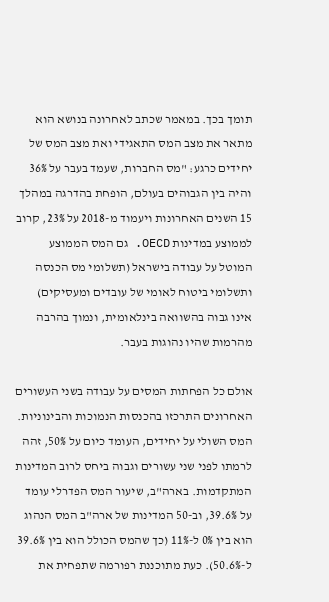תומך בכך. במאמר שכתב לאחרונה בנושא הוא מתאר את מצב המס התאגידי ואת מצב המס של יחידים כרגע: "מס החברות, שעמד בעבר על 36% והיה בין הגבוהים בעולם, הופחת בהדרגה במהלך 15 השנים האחרונות ויעמוד מ-2018 על 23%, קרוב לממוצע במדינות OECD. גם המס הממוצע המוטל על עבודה בישראל (תשלומי מס הכנסה ותשלומי ביטוח לאומי של עובדים ומעסיקים) אינו גבוה בהשוואה בינלאומית, ונמוך בהרבה מהרמות שהיו נהוגות בעבר.

אולם כל הפחתות המסים על עבודה בשני העשורים האחרונים התרכזו בהכנסות הנמוכות והבינוניות. המס השולי על יחידים, העומד כיום על 50%, זהה לרמתו לפני שני עשורים וגבוה ביחס לרוב המדינות המתקדמות. בארה"ב, שיעור המס הפדרלי עומד על 39.6%, וב-50 המדינות של ארה"ב המס הנהוג הוא בין 0% ל-11% (כך שהמס הכולל הוא בין 39.6% ל-50.6%). כעת מתוכננת רפורמה שתפחית את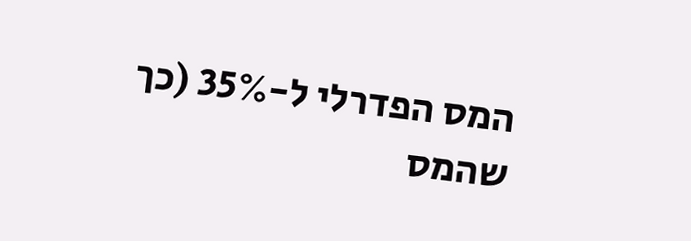המס הפדרלי ל-35% (כך שהמס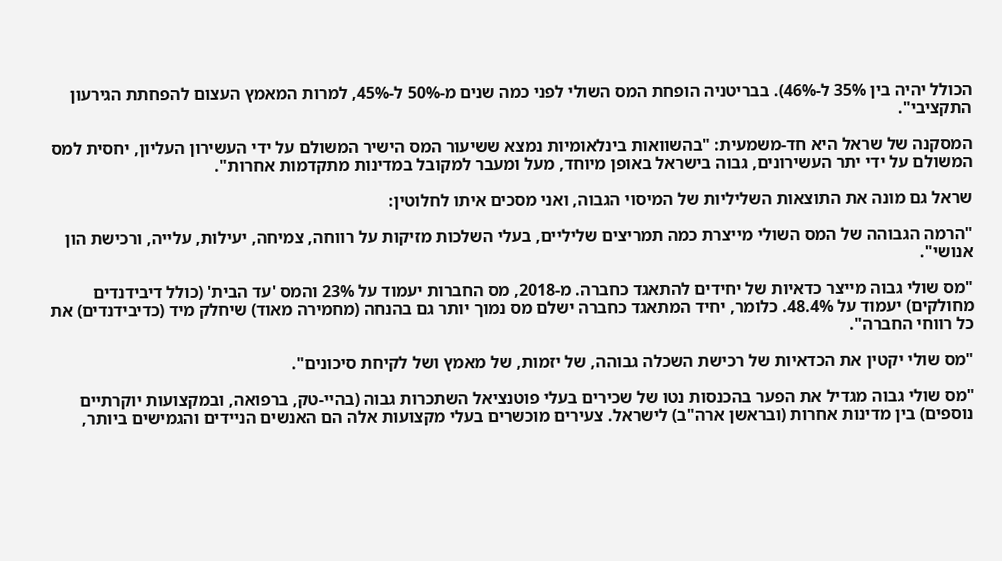הכולל יהיה בין 35% ל-46%). בבריטניה הופחת המס השולי לפני כמה שנים מ-50% ל-45%, למרות המאמץ העצום להפחתת הגירעון התקציבי".

המסקנה של שראל היא חד-משמעית: "בהשוואות בינלאומיות נמצא ששיעור המס הישיר המשולם על ידי העשירון העליון, יחסית למס המשולם על ידי יתר העשירונים, גבוה בישראל באופן מיוחד, מעל ומעבר למקובל במדינות מתקדמות אחרות".

שראל גם מונה את התוצאות השליליות של המיסוי הגבוה, ואני מסכים איתו לחלוטין:

"הרמה הגבוהה של המס השולי מייצרת כמה תמריצים שליליים, בעלי השלכות מזיקות על רווחה, צמיחה, יעילות, עלייה, ורכישת הון אנושי".

"מס שולי גבוה מייצר כדאיות של יחידים להתאגד כחברה. מ-2018, מס החברות יעמוד על 23% והמס 'עד הבית' (כולל דיבידנדים מחולקים) יעמוד על 48.4%. כלומר, יחיד המתאגד כחברה ישלם מס נמוך יותר גם בהנחה (מחמירה מאוד) שיחלק מיד (כדיבידנדים) את כל רווחי החברה".

"מס שולי יקטין את הכדאיות של רכישת השכלה גבוהה, של יזמות, של מאמץ ושל לקיחת סיכונים".

"מס שולי גבוה מגדיל את הפער בהכנסות נטו של שכירים בעלי פוטנציאל השתכרות גבוה (בהיי-טק, ברפואה, ובמקצועות יוקרתיים נוספים) בין מדינות אחרות (ובראשן ארה"ב) לישראל. צעירים מוכשרים בעלי מקצועות אלה הם האנשים הניידים והגמישים ביותר,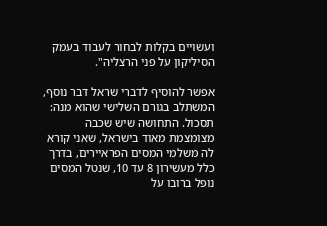ועשויים בקלות לבחור לעבוד בעמק הסיליקון על פני הרצליה".

אפשר להוסיף לדברי שראל דבר נוסף, המשתלב בגורם השלישי שהוא מנה: תסכול. התחושה שיש שכבה מצומצמת מאוד בישראל, שאני קורא לה משלמי המסים הפראיירים, בדרך כלל מעשירון 8 עד 10, שנטל המסים נופל ברובו על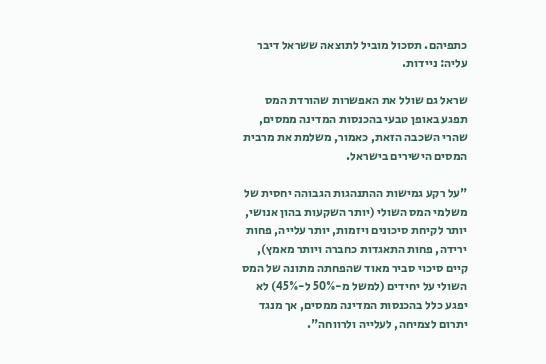כתפיהם. תסכול מוביל לתוצאה ששראל דיבר עליה: ניידות.

שראל גם שולל את האפשרות שהורדת המס תפגע באופן טבעי בהכנסות המדינה ממסים, שהרי השכבה הזאת, כאמור, משלמת את מרבית המסים הישירים בישראל.

"על רקע גמישות ההתנהגות הגבוהה יחסית של משלמי המס השולי (יותר השקעות בהון אנושי, יותר לקיחת סיכונים ויזמות, יותר עלייה, פחות ירידה, פחות התאגדות כחברה ויותר מאמץ), קיים סיכוי סביר מאוד שהפחתה מתונה של המס השולי על יחידים (למשל מ-50% ל-45%) לא יפגע כלל בהכנסות המדינה ממסים, אך מנגד יתרום לצמיחה, לעלייה ולרווחה".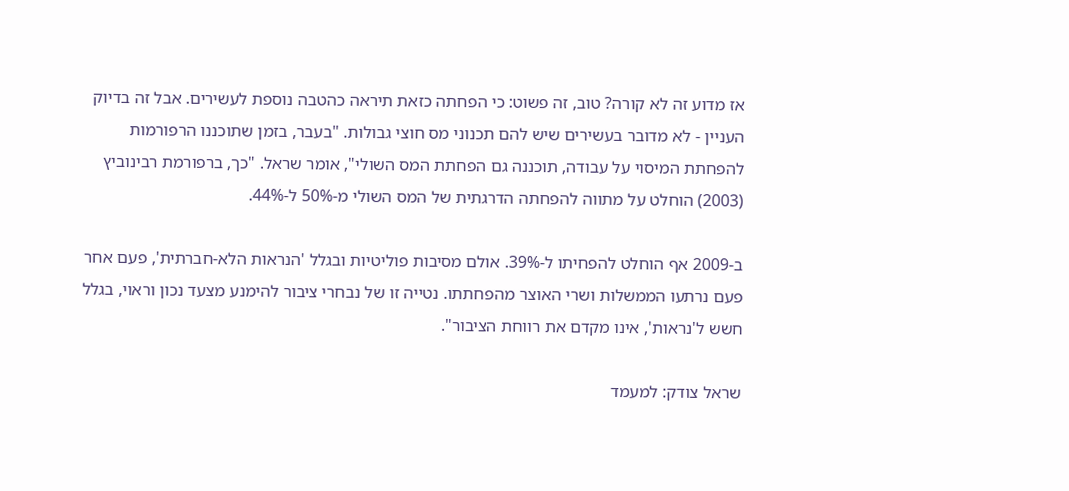אז מדוע זה לא קורה? טוב, זה פשוט: כי הפחתה כזאת תיראה כהטבה נוספת לעשירים. אבל זה בדיוק העניין - לא מדובר בעשירים שיש להם תכנוני מס חוצי גבולות. "בעבר, בזמן שתוכננו הרפורמות להפחתת המיסוי על עבודה, תוכננה גם הפחתת המס השולי", אומר שראל. "כך, ברפורמת רבינוביץ (2003) הוחלט על מתווה להפחתה הדרגתית של המס השולי מ-50% ל-44%.

ב-2009 אף הוחלט להפחיתו ל-39%. אולם מסיבות פוליטיות ובגלל 'הנראות הלא-חברתית', פעם אחר פעם נרתעו הממשלות ושרי האוצר מהפחתתו. נטייה זו של נבחרי ציבור להימנע מצעד נכון וראוי, בגלל חשש ל'נראות', אינו מקדם את רווחת הציבור".

שראל צודק: למעמד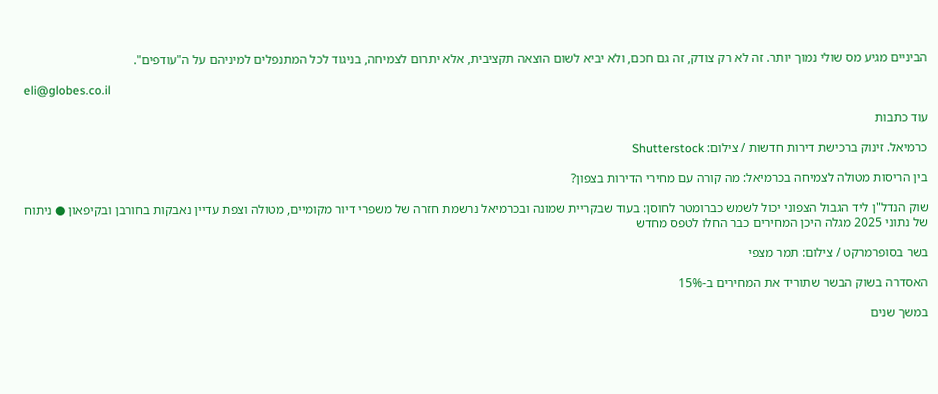הביניים מגיע מס שולי נמוך יותר. זה לא רק צודק, זה גם חכם, ולא יביא לשום הוצאה תקציבית, אלא יתרום לצמיחה, בניגוד לכל המתנפלים למיניהם על ה"עודפים".

eli@globes.co.il

עוד כתבות

כרמיאל. זינוק ברכישת דירות חדשות / צילום: Shutterstock

בין הריסות מטולה לצמיחה בכרמיאל: מה קורה עם מחירי הדירות בצפון?

שוק הנדל"ן ליד הגבול הצפוני יכול לשמש כברומטר לחוסן: בעוד שבקריית שמונה ובכרמיאל נרשמת חזרה של משפרי דיור מקומיים, מטולה וצפת עדיין נאבקות בחורבן ובקיפאון ● ניתוח של נתוני 2025 מגלה היכן המחירים כבר החלו לטפס מחדש

בשר בסופרמרקט / צילום: תמר מצפי

האסדרה בשוק הבשר שתוריד את המחירים ב-15%

במשך שנים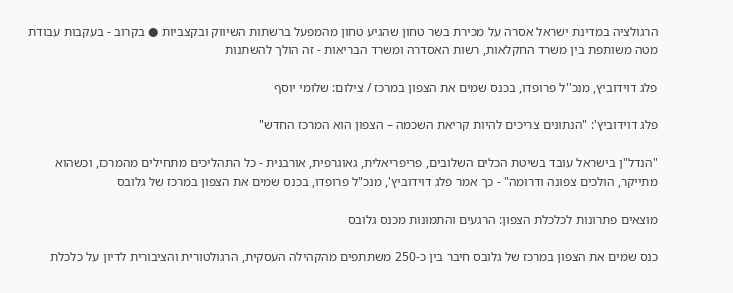הרגולציה במדינת ישראל אסרה על מכירת בשר טחון שהגיע טחון מהמפעל ברשתות השיווק ובקצביות ● בקרוב - בעקבות עבודת מטה משותפת בין משרד החקלאות, רשות האסדרה ומשרד הבריאות - זה הולך להשתנות

פלג דוידוביץ, מנכ''ל פרופדו, בכנס שמים את הצפון במרכז / צילום: שלומי יוסף

פלג דוידוביץ': "הנתונים צריכים להיות קריאת השכמה – הצפון הוא המרכז החדש"

"הנדל"ן בישראל עובד בשיטת הכלים השלובים, פריפריאלית, גאוגרפית, אורבנית - כל התהליכים מתחילים מהמרכז, וכשהוא מתייקר, הולכים צפונה ודרומה" - כך אמר פלג דוידוביץ', מנכ"ל פרופדו, בכנס שמים את הצפון במרכז של גלובס

מוצאים פתרונות לכלכלת הצפון: הרגעים והתמונות מכנס גלובס

כנס שמים את הצפון במרכז של גלובס חיבר בין כ-250 משתתפים מהקהילה העסקית, הרגולטורית והציבורית לדיון על כלכלת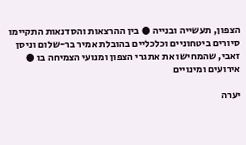הצפון, תעשייה ובנייה ● בין ההרצאות והסדנאות התקיימו סיורים ביטחוניים וכלכליים בהובלת אמיר בר-שלום וניסן זאבי, שהמחישו את אתגרי הצפון ומנועי הצמיחה בו ● אירועים ומינויים

יערה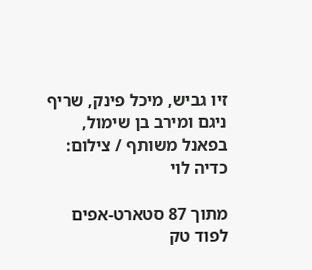זיו גביש, מיכל פינק, שריף ניגם ומירב בן שימול, בפאנל משותף / צילום: כדיה לוי

מתוך 87 סטארט-אפים לפוד טק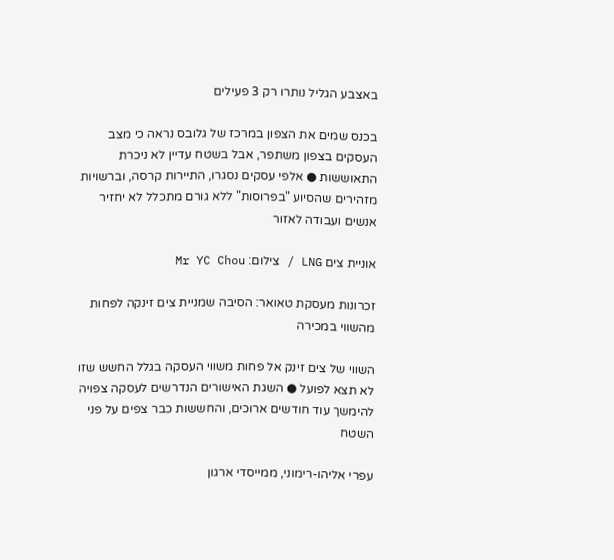באצבע הגליל נותרו רק 3 פעילים

בכנס שמים את הצפון במרכז של גלובס נראה כי מצב העסקים בצפון משתפר, אבל בשטח עדיין לא ניכרת התאוששות ● אלפי עסקים נסגרו, התיירות קרסה, וברשויות מזהירים שהסיוע "בפרוסות" ללא גורם מתכלל לא יחזיר אנשים ועבודה לאזור

אוניית צים LNG / צילום: Mr YC Chou

זכרונות מעסקת טאואר: הסיבה שמניית צים זינקה לפחות מהשווי במכירה

השווי של צים זינק אל פחות משווי העסקה בגלל החשש שזו לא תצא לפועל ● השגת האישורים הנדרשים לעסקה צפויה להימשך עוד חודשים ארוכים, והחששות כבר צפים על פני השטח

עפרי אליהו-רימוני, ממייסדי ארגון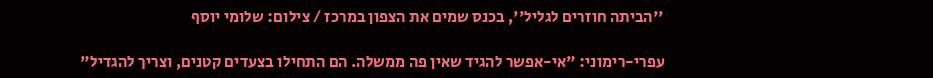''הביתה חוזרים לגליל'', בכנס שמים את הצפון במרכז / צילום: שלומי יוסף

עפרי-רימוני: "אי-אפשר להגיד שאין פה ממשלה. הם התחילו בצעדים קטנים, וצריך להגדיל"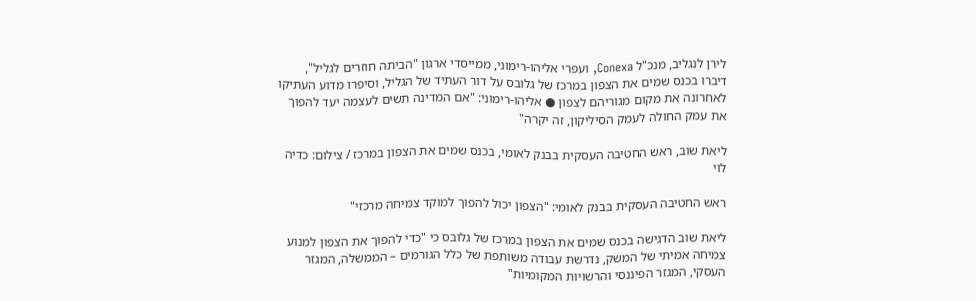לירן לנגליב, מנכ"ל Conexa, ועפרי אליהו-רימוני, ממייסדי ארגון "הביתה חוזרים לגליל", דיברו בכנס שמים את הצפון במרכז של גלובס על דור העתיד של הגליל, וסיפרו מדוע העתיקו לאחרונה את מקום מגוריהם לצפון ● אליהו-רימוני: "אם המדינה תשים לעצמה יעד להפוך את עמק החולה לעמק הסיליקון, זה יקרה"

ליאת שוב, ראש החטיבה העסקית בבנק לאומי, בכנס שמים את הצפון במרכז / צילום: כדיה לוי

ראש החטיבה העסקית בבנק לאומי: "הצפון יכול להפוך למוקד צמיחה מרכזי"

ליאת שוב הדגישה בכנס שמים את הצפון במרכז של גלובס כי "כדי להפוך את הצפון למנוע צמיחה אמיתי של המשק, נדרשת עבודה משותפת של כלל הגורמים – הממשלה, המגזר העסקי, המגזר הפיננסי והרשויות המקומיות"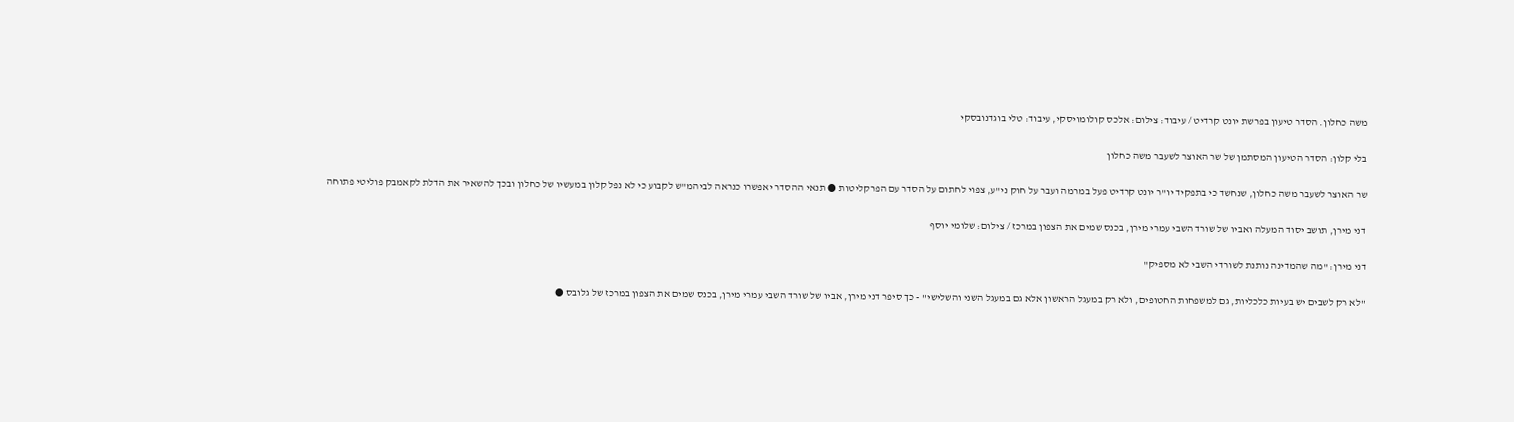משה כחלון. הסדר טיעון בפרשת יונט קרדיט / עיבוד: צילום: אלכס קולומויסקי, עיבוד: טלי בוגדנובסקי

בלי קלון: הסדר הטיעון המסתמן של שר האוצר לשעבר משה כחלון

שר האוצר לשעבר משה כחלון, שנחשד כי בתפקיד יו"ר יונט קרדיט פעל במרמה ועבר על חוק ני"ע, צפוי לחתום על הסדר עם הפרקליטות ● תנאי ההסדר יאפשרו כנראה לביהמ"ש לקבוע כי לא נפל קלון במעשיו של כחלון ובכך להשאיר את הדלת לקאמבק פוליטי פתוחה

דני מירן, תושב יסוד המעלה ואביו של שורד השבי עמרי מירן, בכנס שמים את הצפון במרכז / צילום: שלומי יוסף

דני מירן: "מה שהמדינה נותנת לשורדי השבי לא מספיק"

"לא רק לשבים יש בעיות כלכליות, גם למשפחות החטופים, ולא רק במעגל הראשון אלא גם במעגל השני והשלישי" - כך סיפר דני מירן, אביו של שורד השבי עמרי מירן, בכנס שמים את הצפון במרכז של גלובס ●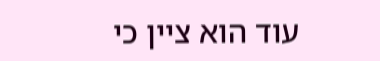עוד הוא ציין כי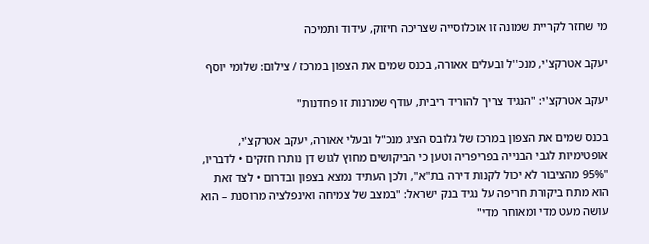מי שחזר לקריית שמונה זו אוכלוסייה שצריכה חיזוק, עידוד ותמיכה

יעקב אטרקצ'י, מנכ''ל ובעלים אאורה, בכנס שמים את הצפון במרכז / צילום: שלומי יוסף

יעקב אטרקצ'י: "הנגיד צריך להוריד ריבית, עודף שמרנות זו פחדנות"

בכנס שמים את הצפון במרכז של גלובס הציג מנכ"ל ובעלי אאורה, יעקב אטרקצ'י, אופטימיות לגבי הבנייה בפריפריה וטען כי הביקושים מחוץ לגוש דן נותרו חזקים • לדבריו, "95% מהציבור לא יכול לקנות דירה בת"א", ולכן העתיד נמצא בצפון ובדרום • לצד זאת הוא מתח ביקורת חריפה על נגיד בנק ישראל: "במצב של צמיחה ואינפלציה מרוסנת – הוא עושה מעט מדי ומאוחר מדי"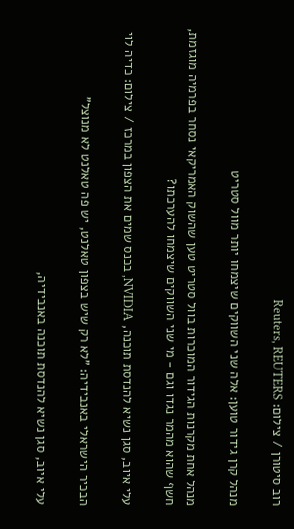רוב סיטורן / צילום: Reuters, REUTERS

מנהל קרן גידור טוען: אלה שני השווקים שיצמחו יותר מוול סטריט

מנהל אחת מקרנות הגידור המוכרות בוול סטריט טען שהשוק האמריקאי נסחר בפרמיה מוגזמת, חשף שהוא מהמר נגדו וגם - מי שני השווקים שיצמחו להערכתו?

עלי איוב, סגן נשיא להנדסת תוכנה, NVIDIA, בכנס שמים את הצפון במרכז / צילום: כדיה לוי

הבכיר הישראלי באנבידיה: "לא רק שיש בצפון טאלנט, יש פה טאלנט לא מנוצל"

עלי איוב, סגן נשיא להנדסת תוכנה באנבידיה,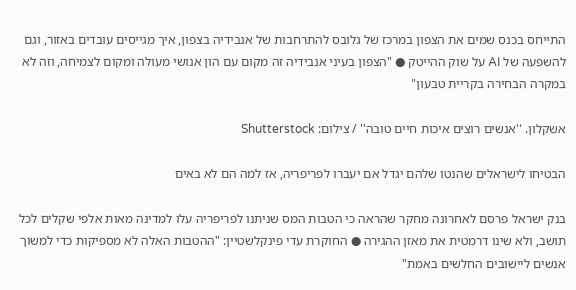התייחס בכנס שמים את הצפון במרכז של גלובס להתרחבות של אנבידיה בצפון, איך מגייסים עובדים באזור, וגם להשפעה של AI על שוק ההייטק ● "הצפון בעיני אנבידיה זה מקום עם הון אנושי מעולה ומקום לצמיחה, וזה לא במקרה הבחירה בקריית טבעון"

אשקלון. ''אנשים רוצים איכות חיים טובה'' / צילום: Shutterstock

הבטיחו לישראלים שהנטו שלהם יגדל אם יעברו לפריפריה, אז למה הם לא באים

בנק ישראל פרסם לאחרונה מחקר שהראה כי הטבות המס שניתנו לפריפריה עלו למדינה מאות אלפי שקלים לכל תושב, ולא שינו דרמטית את מאזן ההגירה ● החוקרת עדי פינקלשטיין: "ההטבות האלה לא מספיקות כדי למשוך אנשים ליישובים החלשים באמת"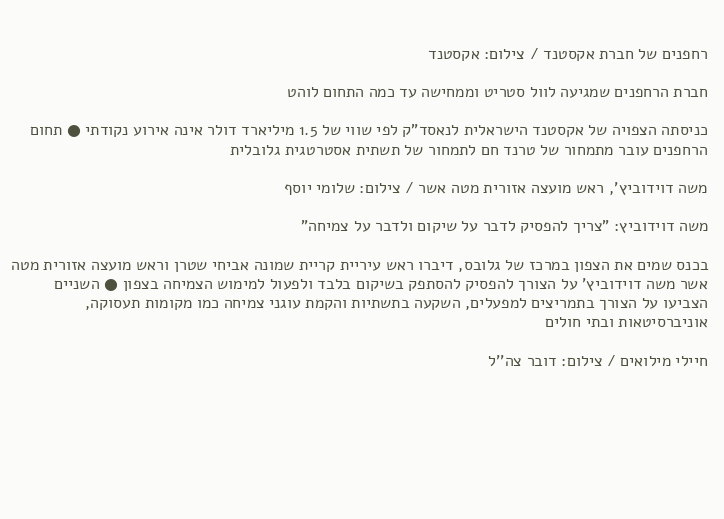רחפנים של חברת אקסטנד / צילום: אקסטנד

חברת הרחפנים שמגיעה לוול סטריט וממחישה עד כמה התחום לוהט

כניסתה הצפויה של אקסטנד הישראלית לנאסד"ק לפי שווי של 1.5 מיליארד דולר אינה אירוע נקודתי ● תחום הרחפנים עובר מתמחור של טרנד חם לתמחור של תשתית אסטרטגית גלובלית

משה דוידוביץ', ראש מועצה אזורית מטה אשר / צילום: שלומי יוסף

משה דוידוביץ: "צריך להפסיק לדבר על שיקום ולדבר על צמיחה"

בכנס שמים את הצפון במרכז של גלובס, דיברו ראש עיריית קריית שמונה אביחי שטרן וראש מועצה אזורית מטה אשר משה דוידוביץ’ על הצורך להפסיק להסתפק בשיקום בלבד ולפעול למימוש הצמיחה בצפון ● השניים הצביעו על הצורך בתמריצים למפעלים, השקעה בתשתיות והקמת עוגני צמיחה כמו מקומות תעסוקה, אוניברסיטאות ובתי חולים

חיילי מילואים / צילום: דובר צה''ל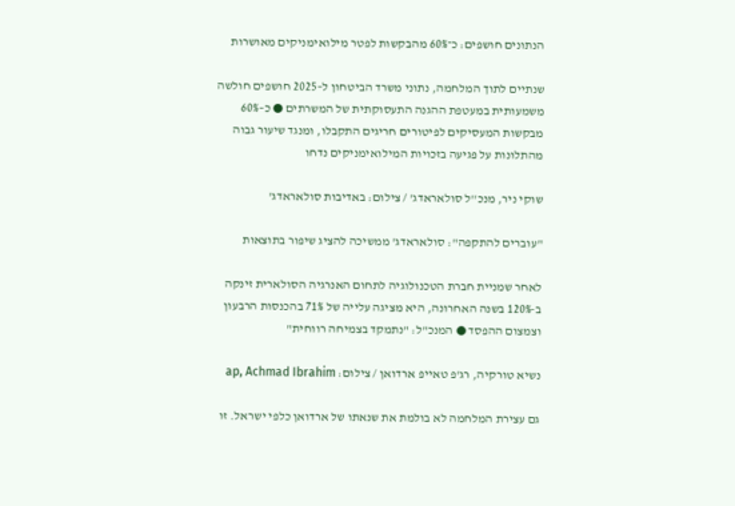הנתונים חושפים: כ־60% מהבקשות לפטר מילואימניקים מאושרות

שנתיים לתוך המלחמה, נתוני משרד הביטחון ל–2025 חושפים חולשה משמעותית במעטפת ההגנה התעסוקתית של המשרתים ● כ–60% מבקשות המעסיקים לפיטורים חריגים התקבלו, ומנגד שיעור גבוה מהתלונות על פגיעה בזכויות המילואימניקים נדחו

שוקי ניר, מנכ''ל סולאראדג' / צילום: באדיבות סולאראדג'

"עוברים להתקפה": סולאראדג' ממשיכה להציג שיפור בתוצאות

לאחר שמניית חברת הטכנולוגיה לתחום האנרגיה הסולארית זינקה ב-120% בשנה האחרונה, היא מציגה עלייה של 71% בהכנסות הרבעון וצמצום ההפסד ● המנכ"ל: "נתמקד בצמיחה רווחית"

נשיא טורקיה, רג'פ טאייפ ארדואן / צילום: ap, Achmad Ibrahim

גם עצירת המלחמה לא בולמת את שנאתו של ארדואן כלפי ישראל. זו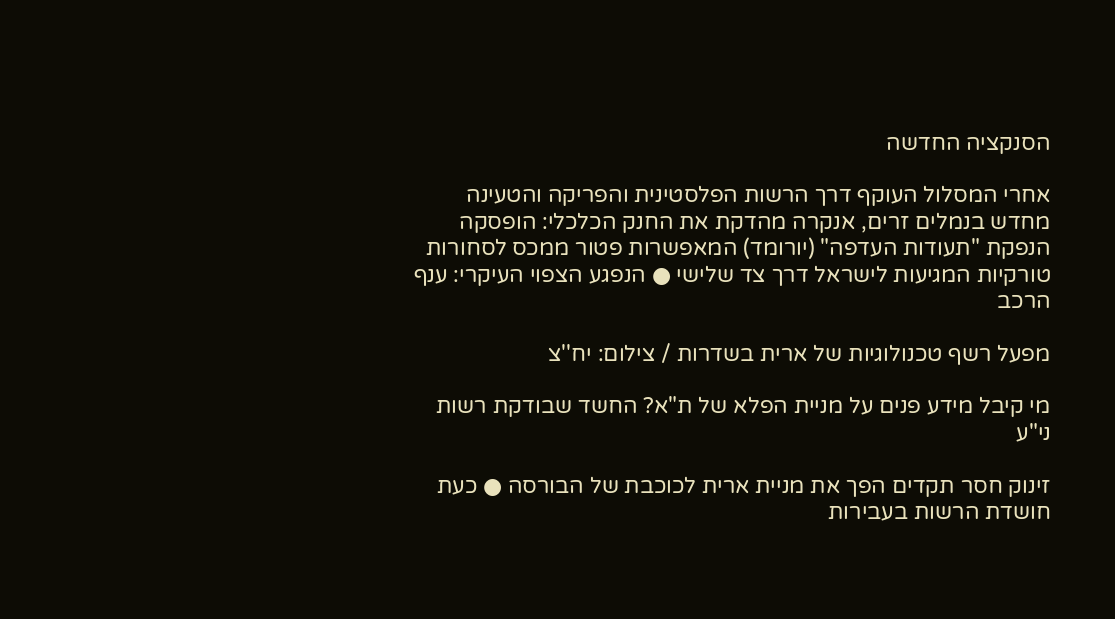הסנקציה החדשה

אחרי המסלול העוקף דרך הרשות הפלסטינית והפריקה והטעינה מחדש בנמלים זרים, אנקרה מהדקת את החנק הכלכלי: הופסקה הנפקת "תעודות העדפה" (יורומד) המאפשרות פטור ממכס לסחורות טורקיות המגיעות לישראל דרך צד שלישי ● הנפגע הצפוי העיקרי: ענף הרכב

מפעל רשף טכנולוגיות של ארית בשדרות / צילום: יח''צ

מי קיבל מידע פנים על מניית הפלא של ת"א? החשד שבודקת רשות ני"ע

זינוק חסר תקדים הפך את מניית ארית לכוכבת של הבורסה ● כעת חושדת הרשות בעבירות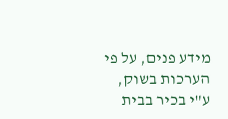מידע פנים, על פי הערכות בשוק, ע"י בכיר בבית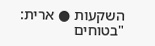השקעות ● ארית: "בטוחים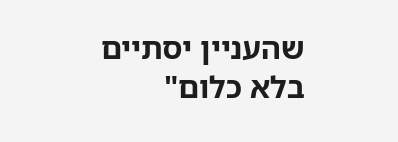שהעניין יסתיים בלא כלום"